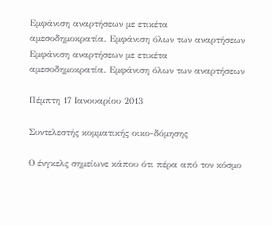Εμφάνιση αναρτήσεων με ετικέτα αμεσοδημοκρατία. Εμφάνιση όλων των αναρτήσεων
Εμφάνιση αναρτήσεων με ετικέτα αμεσοδημοκρατία. Εμφάνιση όλων των αναρτήσεων

Πέμπτη 17 Ιανουαρίου 2013

Συντελεστής κομματικής οικο-δόμησης

Ο ένγκελς σημείωνε κάπου ότι πέρα από τον κόσμο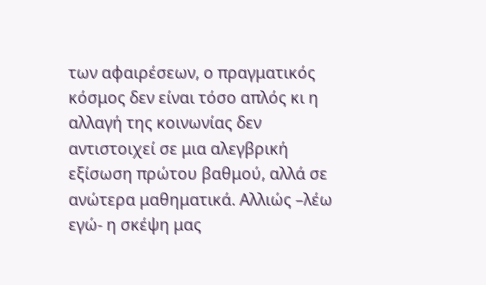των αφαιρέσεων, ο πραγματικός κόσμος δεν είναι τόσο απλός κι η αλλαγή της κοινωνίας δεν αντιστοιχεί σε μια αλεγβρική εξίσωση πρώτου βαθμού, αλλά σε ανώτερα μαθηματικά. Αλλιώς –λέω εγώ- η σκέψη μας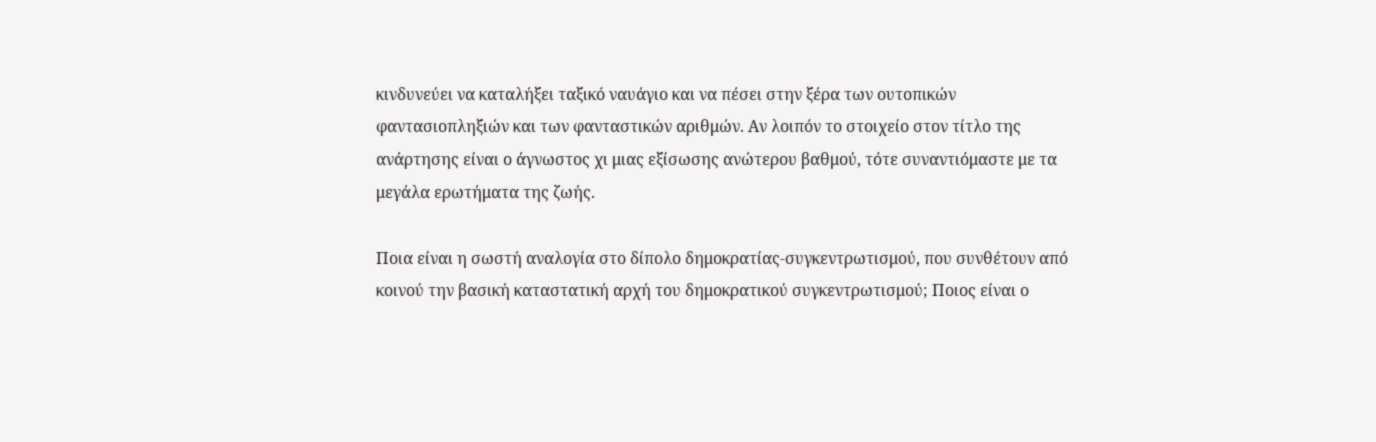κινδυνεύει να καταλήξει ταξικό ναυάγιο και να πέσει στην ξέρα των ουτοπικών φαντασιοπληξιών και των φανταστικών αριθμών. Αν λοιπόν το στοιχείο στον τίτλο της ανάρτησης είναι ο άγνωστος χι μιας εξίσωσης ανώτερου βαθμού, τότε συναντιόμαστε με τα μεγάλα ερωτήματα της ζωής.

Ποια είναι η σωστή αναλογία στο δίπολο δημοκρατίας-συγκεντρωτισμού, που συνθέτουν από κοινού την βασική καταστατική αρχή του δημοκρατικού συγκεντρωτισμού; Ποιος είναι ο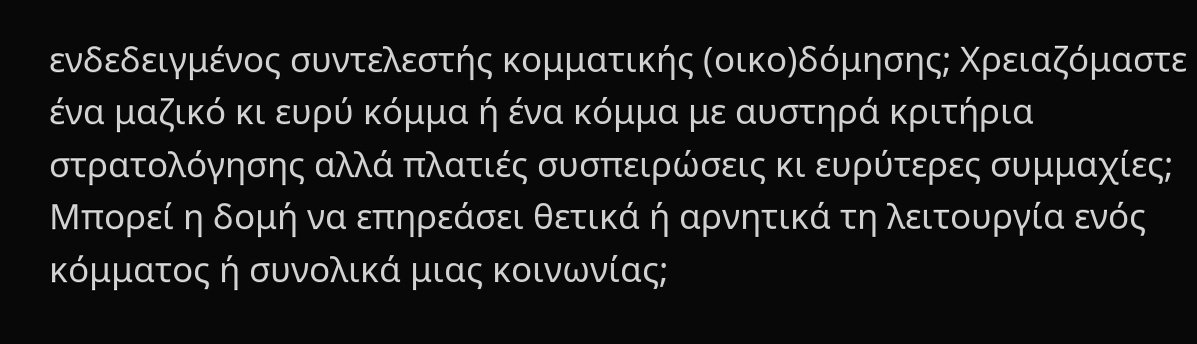ενδεδειγμένος συντελεστής κομματικής (οικο)δόμησης; Χρειαζόμαστε ένα μαζικό κι ευρύ κόμμα ή ένα κόμμα με αυστηρά κριτήρια στρατολόγησης αλλά πλατιές συσπειρώσεις κι ευρύτερες συμμαχίες; Μπορεί η δομή να επηρεάσει θετικά ή αρνητικά τη λειτουργία ενός κόμματος ή συνολικά μιας κοινωνίας;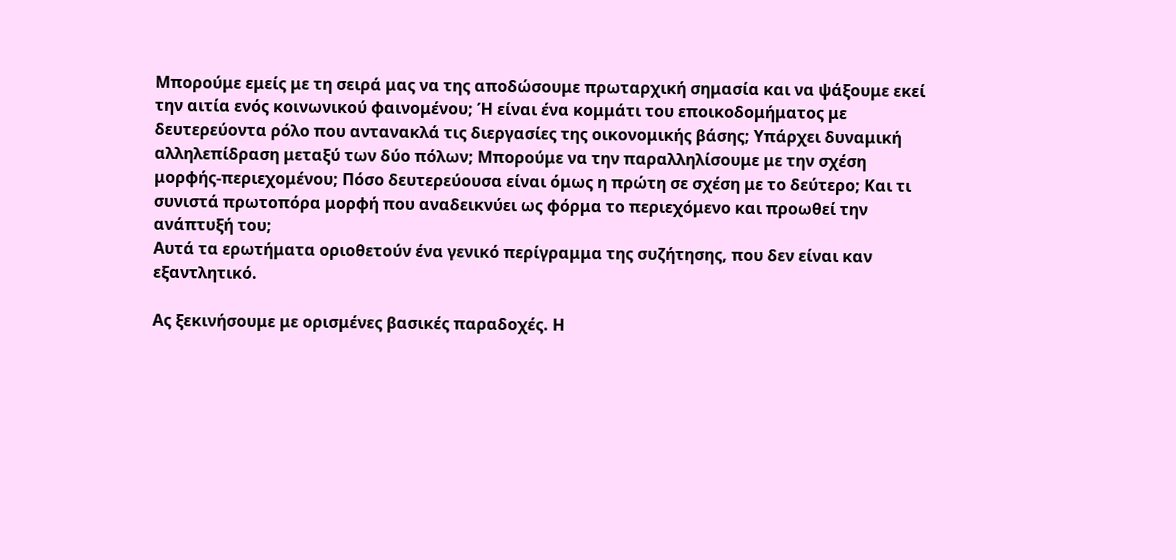Μπορούμε εμείς με τη σειρά μας να της αποδώσουμε πρωταρχική σημασία και να ψάξουμε εκεί την αιτία ενός κοινωνικού φαινομένου; Ή είναι ένα κομμάτι του εποικοδομήματος με δευτερεύοντα ρόλο που αντανακλά τις διεργασίες της οικονομικής βάσης; Υπάρχει δυναμική αλληλεπίδραση μεταξύ των δύο πόλων; Μπορούμε να την παραλληλίσουμε με την σχέση μορφής-περιεχομένου; Πόσο δευτερεύουσα είναι όμως η πρώτη σε σχέση με το δεύτερο; Και τι συνιστά πρωτοπόρα μορφή που αναδεικνύει ως φόρμα το περιεχόμενο και προωθεί την ανάπτυξή του;
Αυτά τα ερωτήματα οριοθετούν ένα γενικό περίγραμμα της συζήτησης, που δεν είναι καν εξαντλητικό.

Ας ξεκινήσουμε με ορισμένες βασικές παραδοχές. Η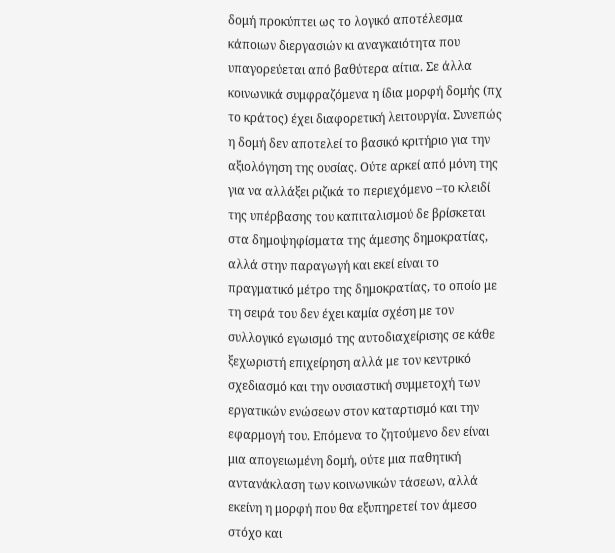δομή προκύπτει ως το λογικό αποτέλεσμα κάποιων διεργασιών κι αναγκαιότητα που υπαγορεύεται από βαθύτερα αίτια. Σε άλλα κοινωνικά συμφραζόμενα η ίδια μορφή δομής (πχ το κράτος) έχει διαφορετική λειτουργία. Συνεπώς η δομή δεν αποτελεί το βασικό κριτήριο για την αξιολόγηση της ουσίας. Ούτε αρκεί από μόνη της για να αλλάξει ριζικά το περιεχόμενο –το κλειδί της υπέρβασης του καπιταλισμού δε βρίσκεται στα δημοψηφίσματα της άμεσης δημοκρατίας, αλλά στην παραγωγή και εκεί είναι το πραγματικό μέτρο της δημοκρατίας, το οποίο με τη σειρά του δεν έχει καμία σχέση με τον συλλογικό εγωισμό της αυτοδιαχείρισης σε κάθε ξεχωριστή επιχείρηση αλλά με τον κεντρικό σχεδιασμό και την ουσιαστική συμμετοχή των εργατικών ενώσεων στον καταρτισμό και την εφαρμογή του. Επόμενα το ζητούμενο δεν είναι μια απογειωμένη δομή, ούτε μια παθητική αντανάκλαση των κοινωνικών τάσεων, αλλά εκείνη η μορφή που θα εξυπηρετεί τον άμεσο στόχο και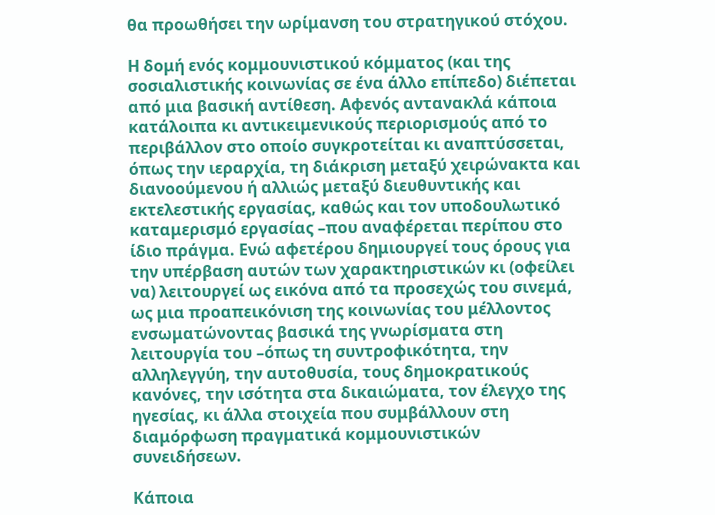θα προωθήσει την ωρίμανση του στρατηγικού στόχου.

Η δομή ενός κομμουνιστικού κόμματος (και της σοσιαλιστικής κοινωνίας σε ένα άλλο επίπεδο) διέπεται από μια βασική αντίθεση. Αφενός αντανακλά κάποια κατάλοιπα κι αντικειμενικούς περιορισμούς από το περιβάλλον στο οποίο συγκροτείται κι αναπτύσσεται, όπως την ιεραρχία, τη διάκριση μεταξύ χειρώνακτα και διανοούμενου ή αλλιώς μεταξύ διευθυντικής και εκτελεστικής εργασίας, καθώς και τον υποδουλωτικό καταμερισμό εργασίας –που αναφέρεται περίπου στο ίδιο πράγμα. Ενώ αφετέρου δημιουργεί τους όρους για την υπέρβαση αυτών των χαρακτηριστικών κι (οφείλει να) λειτουργεί ως εικόνα από τα προσεχώς του σινεμά, ως μια προαπεικόνιση της κοινωνίας του μέλλοντος ενσωματώνοντας βασικά της γνωρίσματα στη λειτουργία του –όπως τη συντροφικότητα, την αλληλεγγύη, την αυτοθυσία, τους δημοκρατικούς κανόνες, την ισότητα στα δικαιώματα, τον έλεγχο της ηγεσίας, κι άλλα στοιχεία που συμβάλλουν στη διαμόρφωση πραγματικά κομμουνιστικών συνειδήσεων.

Κάποια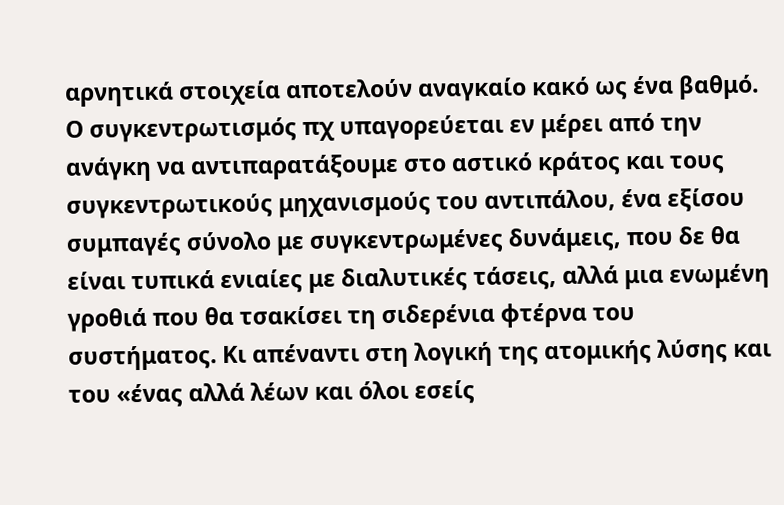αρνητικά στοιχεία αποτελούν αναγκαίο κακό ως ένα βαθμό. Ο συγκεντρωτισμός πχ υπαγορεύεται εν μέρει από την ανάγκη να αντιπαρατάξουμε στο αστικό κράτος και τους συγκεντρωτικούς μηχανισμούς του αντιπάλου, ένα εξίσου συμπαγές σύνολο με συγκεντρωμένες δυνάμεις, που δε θα είναι τυπικά ενιαίες με διαλυτικές τάσεις, αλλά μια ενωμένη γροθιά που θα τσακίσει τη σιδερένια φτέρνα του συστήματος. Κι απέναντι στη λογική της ατομικής λύσης και του «ένας αλλά λέων και όλοι εσείς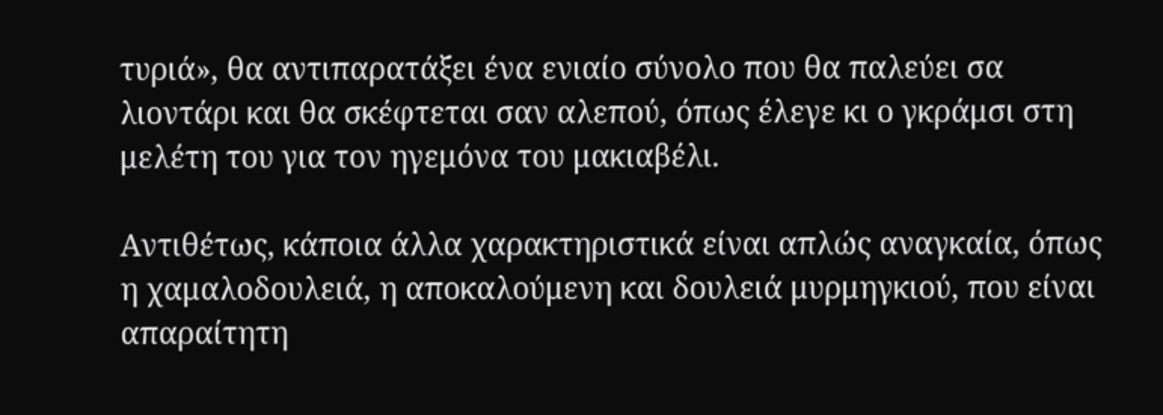τυριά», θα αντιπαρατάξει ένα ενιαίο σύνολο που θα παλεύει σα λιοντάρι και θα σκέφτεται σαν αλεπού, όπως έλεγε κι ο γκράμσι στη μελέτη του για τον ηγεμόνα του μακιαβέλι.

Αντιθέτως, κάποια άλλα χαρακτηριστικά είναι απλώς αναγκαία, όπως η χαμαλοδουλειά, η αποκαλούμενη και δουλειά μυρμηγκιού, που είναι απαραίτητη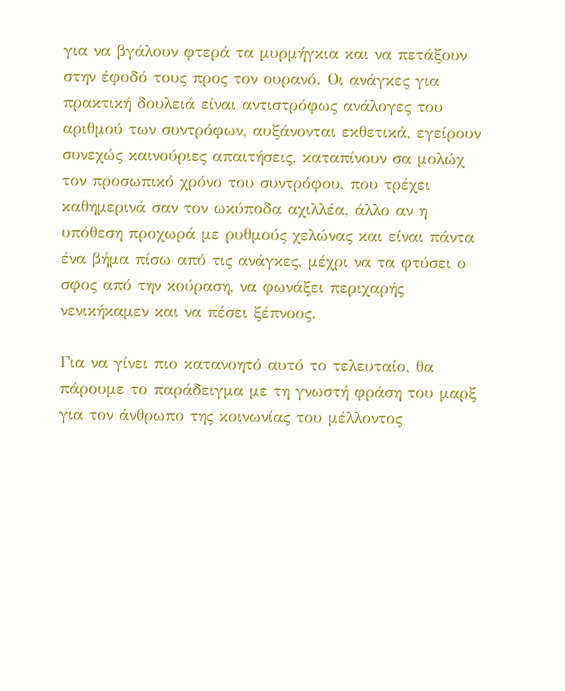για να βγάλουν φτερά τα μυρμήγκια και να πετάξουν στην έφοδό τους προς τον ουρανό. Οι ανάγκες για πρακτική δουλειά είναι αντιστρόφως ανάλογες του αριθμού των συντρόφων, αυξάνονται εκθετικά, εγείρουν συνεχώς καινούριες απαιτήσεις, καταπίνουν σα μολώχ τον προσωπικό χρόνο του συντρόφου, που τρέχει καθημερινά σαν τον ωκύποδα αχιλλέα, άλλο αν η υπόθεση προχωρά με ρυθμούς χελώνας και είναι πάντα ένα βήμα πίσω από τις ανάγκες, μέχρι να τα φτύσει ο σφος από την κούραση, να φωνάξει περιχαρής νενικήκαμεν και να πέσει ξέπνοος.

Για να γίνει πιο κατανοητό αυτό το τελευταίο, θα πάρουμε το παράδειγμα με τη γνωστή φράση του μαρξ για τον άνθρωπο της κοινωνίας του μέλλοντος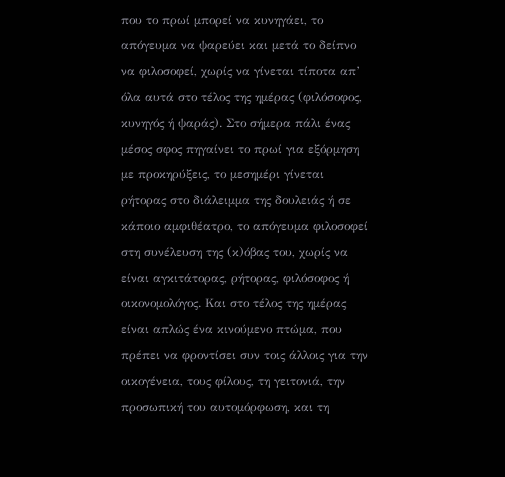που το πρωί μπορεί να κυνηγάει, το απόγευμα να ψαρεύει και μετά το δείπνο να φιλοσοφεί, χωρίς να γίνεται τίποτα απ’ όλα αυτά στο τέλος της ημέρας (φιλόσοφος, κυνηγός ή ψαράς). Στο σήμερα πάλι ένας μέσος σφος πηγαίνει το πρωί για εξόρμηση με προκηρύξεις, το μεσημέρι γίνεται ρήτορας στο διάλειμμα της δουλειάς ή σε κάποιο αμφιθέατρο, το απόγευμα φιλοσοφεί στη συνέλευση της (κ)όβας του, χωρίς να είναι αγκιτάτορας, ρήτορας, φιλόσοφος ή οικονομολόγος. Και στο τέλος της ημέρας είναι απλώς ένα κινούμενο πτώμα, που πρέπει να φροντίσει συν τοις άλλοις για την οικογένεια, τους φίλους, τη γειτονιά, την προσωπική του αυτομόρφωση, και τη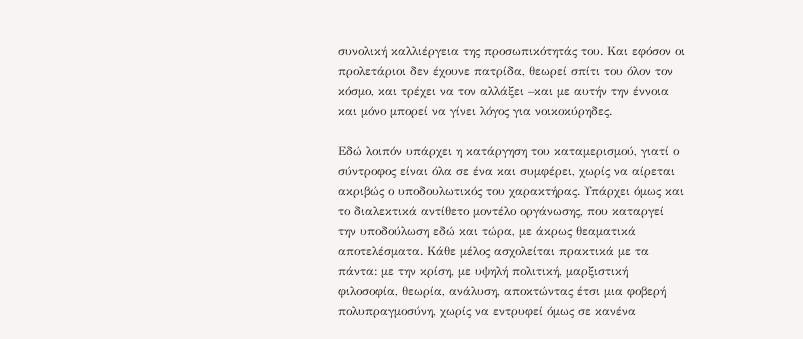συνολική καλλιέργεια της προσωπικότητάς του. Και εφόσον οι προλετάριοι δεν έχουνε πατρίδα, θεωρεί σπίτι του όλον τον κόσμο, και τρέχει να τον αλλάξει –και με αυτήν την έννοια και μόνο μπορεί να γίνει λόγος για νοικοκύρηδες.

Εδώ λοιπόν υπάρχει η κατάργηση του καταμερισμού, γιατί ο σύντροφος είναι όλα σε ένα και συμφέρει, χωρίς να αίρεται ακριβώς ο υποδουλωτικός του χαρακτήρας. Υπάρχει όμως και το διαλεκτικά αντίθετο μοντέλο οργάνωσης, που καταργεί την υποδούλωση εδώ και τώρα, με άκρως θεαματικά αποτελέσματα. Κάθε μέλος ασχολείται πρακτικά με τα πάντα: με την κρίση, με υψηλή πολιτική, μαρξιστική φιλοσοφία, θεωρία, ανάλυση, αποκτώντας έτσι μια φοβερή πολυπραγμοσύνη, χωρίς να εντρυφεί όμως σε κανένα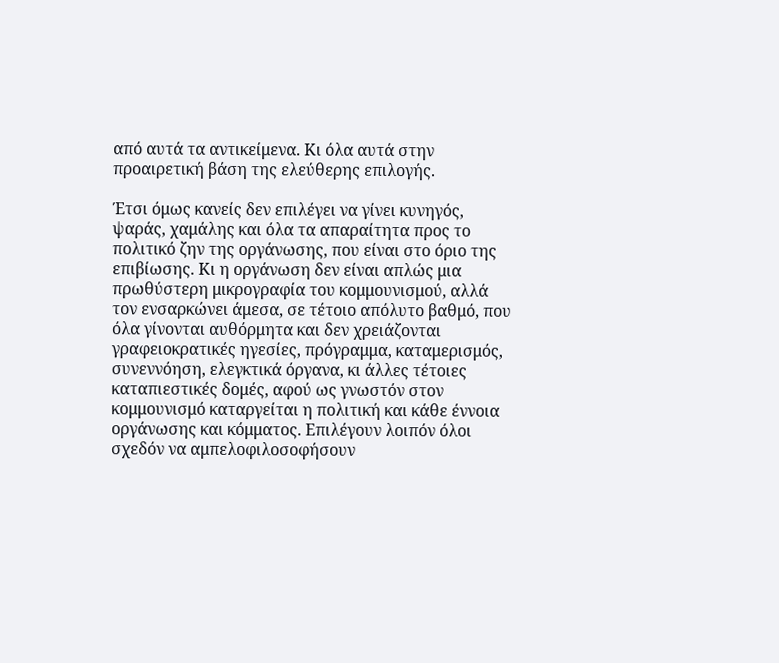από αυτά τα αντικείμενα. Κι όλα αυτά στην προαιρετική βάση της ελεύθερης επιλογής.

Έτσι όμως κανείς δεν επιλέγει να γίνει κυνηγός, ψαράς, χαμάλης και όλα τα απαραίτητα προς το πολιτικό ζην της οργάνωσης, που είναι στο όριο της επιβίωσης. Κι η οργάνωση δεν είναι απλώς μια πρωθύστερη μικρογραφία του κομμουνισμού, αλλά τον ενσαρκώνει άμεσα, σε τέτοιο απόλυτο βαθμό, που όλα γίνονται αυθόρμητα και δεν χρειάζονται γραφειοκρατικές ηγεσίες, πρόγραμμα, καταμερισμός, συνεννόηση, ελεγκτικά όργανα, κι άλλες τέτοιες καταπιεστικές δομές, αφού ως γνωστόν στον κομμουνισμό καταργείται η πολιτική και κάθε έννοια οργάνωσης και κόμματος. Επιλέγουν λοιπόν όλοι σχεδόν να αμπελοφιλοσοφήσουν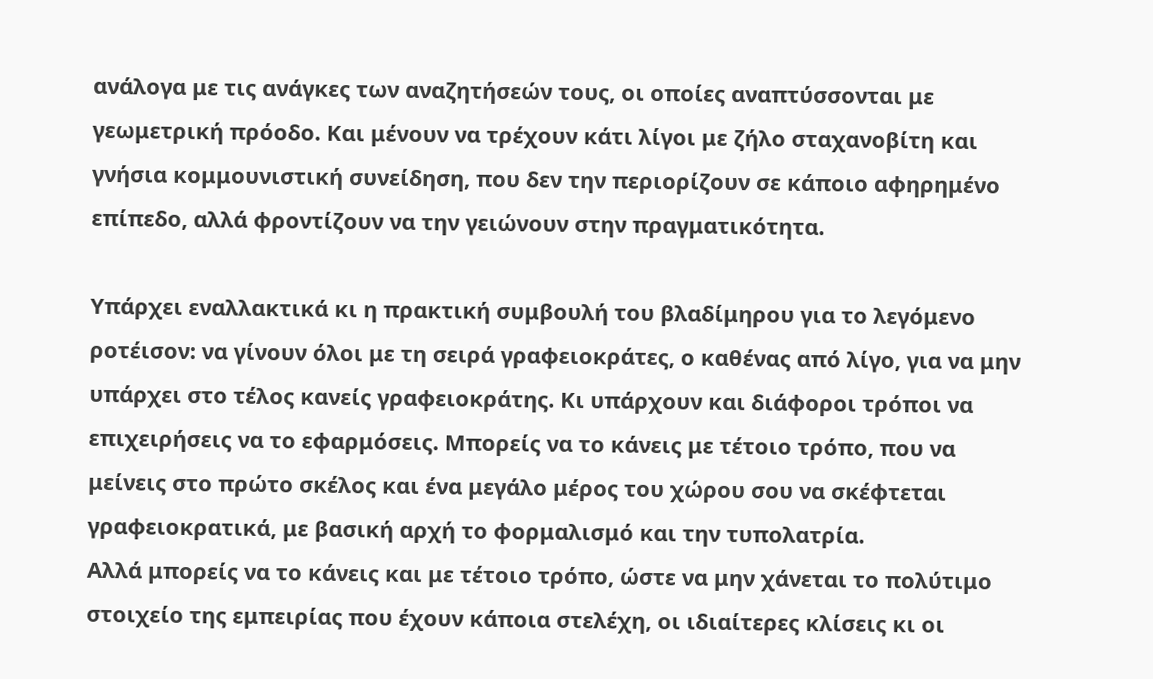ανάλογα με τις ανάγκες των αναζητήσεών τους, οι οποίες αναπτύσσονται με γεωμετρική πρόοδο. Και μένουν να τρέχουν κάτι λίγοι με ζήλο σταχανοβίτη και γνήσια κομμουνιστική συνείδηση, που δεν την περιορίζουν σε κάποιο αφηρημένο επίπεδο, αλλά φροντίζουν να την γειώνουν στην πραγματικότητα.

Υπάρχει εναλλακτικά κι η πρακτική συμβουλή του βλαδίμηρου για το λεγόμενο ροτέισον: να γίνουν όλοι με τη σειρά γραφειοκράτες, ο καθένας από λίγο, για να μην υπάρχει στο τέλος κανείς γραφειοκράτης. Κι υπάρχουν και διάφοροι τρόποι να επιχειρήσεις να το εφαρμόσεις. Μπορείς να το κάνεις με τέτοιο τρόπο, που να μείνεις στο πρώτο σκέλος και ένα μεγάλο μέρος του χώρου σου να σκέφτεται γραφειοκρατικά, με βασική αρχή το φορμαλισμό και την τυπολατρία.
Αλλά μπορείς να το κάνεις και με τέτοιο τρόπο, ώστε να μην χάνεται το πολύτιμο στοιχείο της εμπειρίας που έχουν κάποια στελέχη, οι ιδιαίτερες κλίσεις κι οι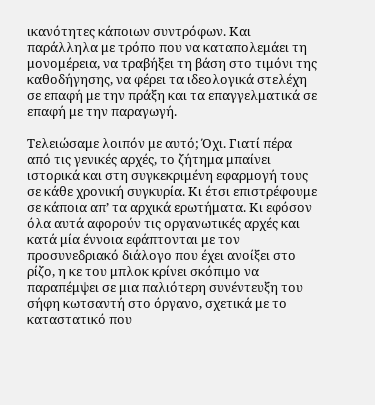ικανότητες κάποιων συντρόφων. Και παράλληλα με τρόπο που να καταπολεμάει τη μονομέρεια, να τραβήξει τη βάση στο τιμόνι της καθοδήγησης, να φέρει τα ιδεολογικά στελέχη σε επαφή με την πράξη και τα επαγγελματικά σε επαφή με την παραγωγή.

Τελειώσαμε λοιπόν με αυτό; Όχι. Γιατί πέρα από τις γενικές αρχές, το ζήτημα μπαίνει ιστορικά και στη συγκεκριμένη εφαρμογή τους σε κάθε χρονική συγκυρία. Κι έτσι επιστρέφουμε σε κάποια απ’ τα αρχικά ερωτήματα. Κι εφόσον όλα αυτά αφορούν τις οργανωτικές αρχές και κατά μία έννοια εφάπτονται με τον προσυνεδριακό διάλογο που έχει ανοίξει στο ρίζο, η κε του μπλοκ κρίνει σκόπιμο να παραπέμψει σε μια παλιότερη συνέντευξη του σήφη κωτσαντή στο όργανο, σχετικά με το καταστατικό που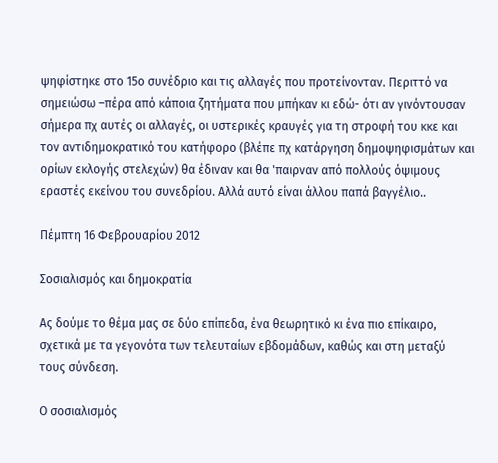ψηφίστηκε στο 15ο συνέδριο και τις αλλαγές που προτείνονταν. Περιττό να σημειώσω –πέρα από κάποια ζητήματα που μπήκαν κι εδώ- ότι αν γινόντουσαν σήμερα πχ αυτές οι αλλαγές, οι υστερικές κραυγές για τη στροφή του κκε και τον αντιδημοκρατικό του κατήφορο (βλέπε πχ κατάργηση δημοψηφισμάτων και ορίων εκλογής στελεχών) θα έδιναν και θα 'παιρναν από πολλούς όψιμους εραστές εκείνου του συνεδρίου. Αλλά αυτό είναι άλλου παπά βαγγέλιο..

Πέμπτη 16 Φεβρουαρίου 2012

Σοσιαλισμός και δημοκρατία

Ας δούμε το θέμα μας σε δύο επίπεδα, ένα θεωρητικό κι ένα πιο επίκαιρο, σχετικά με τα γεγονότα των τελευταίων εβδομάδων, καθώς και στη μεταξύ τους σύνδεση.

Ο σοσιαλισμός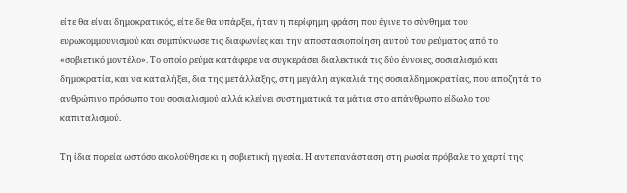είτε θα είναι δημοκρατικός, είτε δε θα υπάρξει, ήταν η περίφημη φράση που έγινε το σύνθημα του ευρωκομμουνισμού και συμπύκνωσε τις διαφωνίες και την αποστασιοποίηση αυτού του ρεύματος από το «σοβιετικό μοντέλο». Το οποίο ρεύμα κατάφερε να συγκεράσει διαλεκτικά τις δύο έννοιες, σοσιαλισμό και δημοκρατία, και να καταλήξει, δια της μετάλλαξης, στη μεγάλη αγκαλιά της σοσιαλδημοκρατίας, που αποζητά το ανθρώπινο πρόσωπο του σοσιαλισμού αλλά κλείνει συστηματικά τα μάτια στο απάνθρωπο είδωλο του καπιταλισμού.

Τη ίδια πορεία ωστόσο ακολούθησε κι η σοβιετική ηγεσία. Η αντεπανάσταση στη ρωσία πρόβαλε το χαρτί της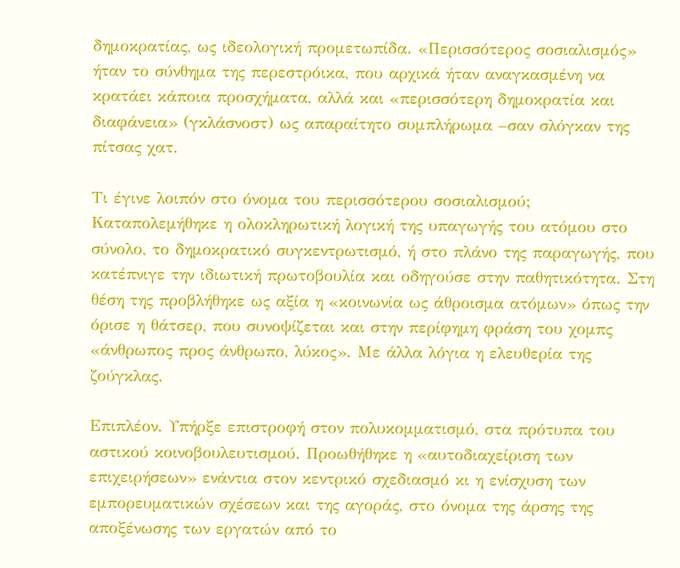δημοκρατίας, ως ιδεολογική προμετωπίδα. «Περισσότερος σοσιαλισμός» ήταν το σύνθημα της περεστρόικα, που αρχικά ήταν αναγκασμένη να κρατάει κάποια προσχήματα, αλλά και «περισσότερη δημοκρατία και διαφάνεια» (γκλάσνοστ) ως απαραίτητο συμπλήρωμα –σαν σλόγκαν της πίτσας χατ.

Τι έγινε λοιπόν στο όνομα του περισσότερου σοσιαλισμού; Καταπολεμήθηκε η ολοκληρωτική λογική της υπαγωγής του ατόμου στο σύνολο, το δημοκρατικό συγκεντρωτισμό, ή στο πλάνο της παραγωγής, που κατέπνιγε την ιδιωτική πρωτοβουλία και οδηγούσε στην παθητικότητα. Στη θέση της προβλήθηκε ως αξία η «κοινωνία ως άθροισμα ατόμων» όπως την όρισε η θάτσερ, που συνοψίζεται και στην περίφημη φράση του χομπς «άνθρωπος προς άνθρωπο, λύκος». Με άλλα λόγια η ελευθερία της ζούγκλας.

Επιπλέον. Υπήρξε επιστροφή στον πολυκομματισμό, στα πρότυπα του αστικού κοινοβουλευτισμού. Προωθήθηκε η «αυτοδιαχείριση των επιχειρήσεων» ενάντια στον κεντρικό σχεδιασμό κι η ενίσχυση των εμπορευματικών σχέσεων και της αγοράς, στο όνομα της άρσης της αποξένωσης των εργατών από το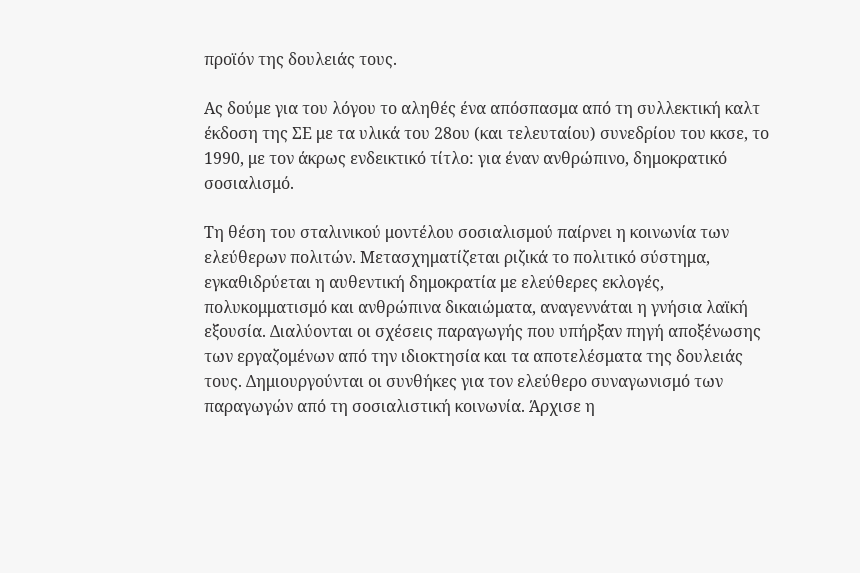προϊόν της δουλειάς τους.

Ας δούμε για του λόγου το αληθές ένα απόσπασμα από τη συλλεκτική καλτ έκδοση της ΣΕ με τα υλικά του 28ου (και τελευταίου) συνεδρίου του κκσε, το 1990, με τον άκρως ενδεικτικό τίτλο: για έναν ανθρώπινο, δημοκρατικό σοσιαλισμό.

Τη θέση του σταλινικού μοντέλου σοσιαλισμού παίρνει η κοινωνία των ελεύθερων πολιτών. Μετασχηματίζεται ριζικά το πολιτικό σύστημα, εγκαθιδρύεται η αυθεντική δημοκρατία με ελεύθερες εκλογές, πολυκομματισμό και ανθρώπινα δικαιώματα, αναγεννάται η γνήσια λαϊκή εξουσία. Διαλύονται οι σχέσεις παραγωγής που υπήρξαν πηγή αποξένωσης των εργαζομένων από την ιδιοκτησία και τα αποτελέσματα της δουλειάς τους. Δημιουργούνται οι συνθήκες για τον ελεύθερο συναγωνισμό των παραγωγών από τη σοσιαλιστική κοινωνία. Άρχισε η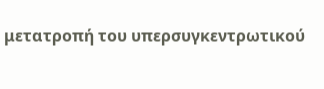μετατροπή του υπερσυγκεντρωτικού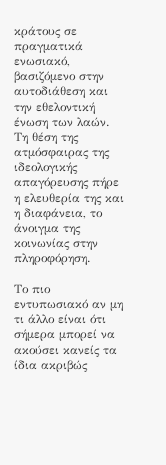κράτους σε πραγματικά ενωσιακό, βασιζόμενο στην αυτοδιάθεση και την εθελοντική ένωση των λαών. Τη θέση της ατμόσφαιρας της ιδεολογικής απαγόρευσης πήρε η ελευθερία της και η διαφάνεια, το άνοιγμα της κοινωνίας στην πληροφόρηση.

Το πιο εντυπωσιακό αν μη τι άλλο είναι ότι σήμερα μπορεί να ακούσει κανείς τα ίδια ακριβώς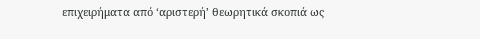επιχειρήματα από ‘αριστερή’ θεωρητικά σκοπιά ως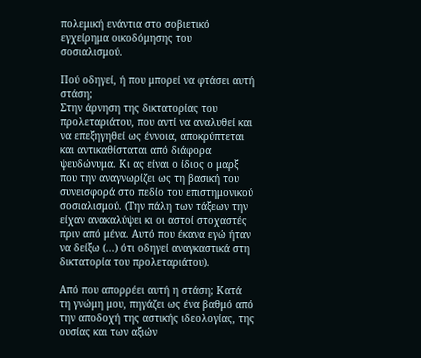πολεμική ενάντια στο σοβιετικό εγχείρημα οικοδόμησης του σοσιαλισμού.

Πού οδηγεί, ή που μπορεί να φτάσει αυτή στάση;
Στην άρνηση της δικτατορίας του προλεταριάτου, που αντί να αναλυθεί και να επεξηγηθεί ως έννοια, αποκρύπτεται και αντικαθίσταται από διάφορα ψευδώνυμα. Κι ας είναι ο ίδιος ο μαρξ που την αναγνωρίζει ως τη βασική του συνεισφορά στο πεδίο του επιστημονικού σοσιαλισμού. (Την πάλη των τάξεων την είχαν ανακαλύψει κι οι αστοί στοχαστές πριν από μένα. Αυτό που έκανα εγώ ήταν να δείξω (...) ότι οδηγεί αναγκαστικά στη δικτατορία του προλεταριάτου).

Από που απορρέει αυτή η στάση; Κατά τη γνώμη μου, πηγάζει ως ένα βαθμό από την αποδοχή της αστικής ιδεολογίας, της ουσίας και των αξιών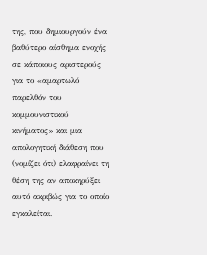της, που δημιουργούν ένα βαθύτερο αίσθημα ενοχής σε κάποιους αριστερούς για το «αμαρτωλό παρελθόν του κομμουνιστικού κινήματος» και μια απολογητική διάθεση που (νομίζει ότι) ελαφραίνει τη θέση της αν αποκηρύξει αυτό ακριβώς για το οποίο εγκαλείται.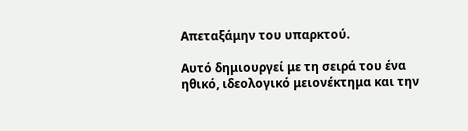Απεταξάμην του υπαρκτού.

Αυτό δημιουργεί με τη σειρά του ένα ηθικό, ιδεολογικό μειονέκτημα και την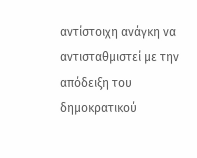αντίστοιχη ανάγκη να αντισταθμιστεί με την απόδειξη του δημοκρατικού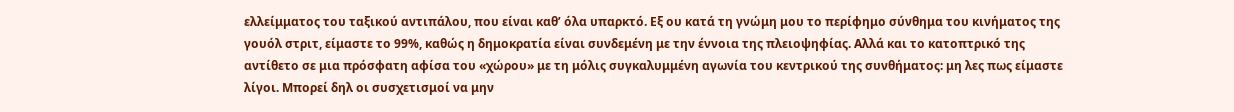ελλείμματος του ταξικού αντιπάλου, που είναι καθ’ όλα υπαρκτό. Εξ ου κατά τη γνώμη μου το περίφημο σύνθημα του κινήματος της γουόλ στριτ, είμαστε το 99%, καθώς η δημοκρατία είναι συνδεμένη με την έννοια της πλειοψηφίας. Αλλά και το κατοπτρικό της αντίθετο σε μια πρόσφατη αφίσα του «χώρου» με τη μόλις συγκαλυμμένη αγωνία του κεντρικού της συνθήματος: μη λες πως είμαστε λίγοι. Μπορεί δηλ οι συσχετισμοί να μην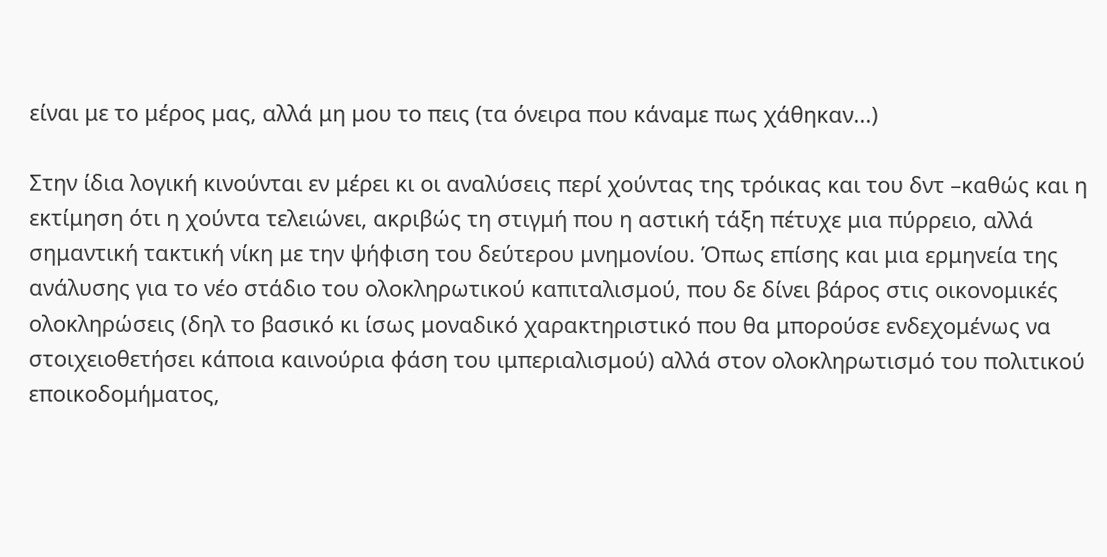είναι με το μέρος μας, αλλά μη μου το πεις (τα όνειρα που κάναμε πως χάθηκαν...)

Στην ίδια λογική κινούνται εν μέρει κι οι αναλύσεις περί χούντας της τρόικας και του δντ –καθώς και η εκτίμηση ότι η χούντα τελειώνει, ακριβώς τη στιγμή που η αστική τάξη πέτυχε μια πύρρειο, αλλά σημαντική τακτική νίκη με την ψήφιση του δεύτερου μνημονίου. Όπως επίσης και μια ερμηνεία της ανάλυσης για το νέο στάδιο του ολοκληρωτικού καπιταλισμού, που δε δίνει βάρος στις οικονομικές ολοκληρώσεις (δηλ το βασικό κι ίσως μοναδικό χαρακτηριστικό που θα μπορούσε ενδεχομένως να στοιχειοθετήσει κάποια καινούρια φάση του ιμπεριαλισμού) αλλά στον ολοκληρωτισμό του πολιτικού εποικοδομήματος,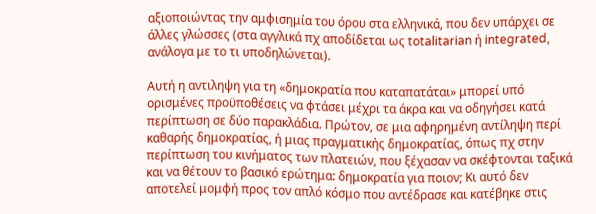αξιοποιώντας την αμφισημία του όρου στα ελληνικά, που δεν υπάρχει σε άλλες γλώσσες (στα αγγλικά πχ αποδίδεται ως totalitarian ή integrated, ανάλογα με το τι υποδηλώνεται).

Αυτή η αντιληψη για τη «δημοκρατία που καταπατάται» μπορεί υπό ορισμένες προϋποθέσεις να φτάσει μέχρι τα άκρα και να οδηγήσει κατά περίπτωση σε δύο παρακλάδια. Πρώτον, σε μια αφηρημένη αντίληψη περί καθαρής δημοκρατίας, ή μιας πραγματικής δημοκρατίας, όπως πχ στην περίπτωση του κινήματος των πλατειών, που ξέχασαν να σκέφτονται ταξικά και να θέτουν το βασικό ερώτημα: δημοκρατία για ποιον; Κι αυτό δεν αποτελεί μομφή προς τον απλό κόσμο που αντέδρασε και κατέβηκε στις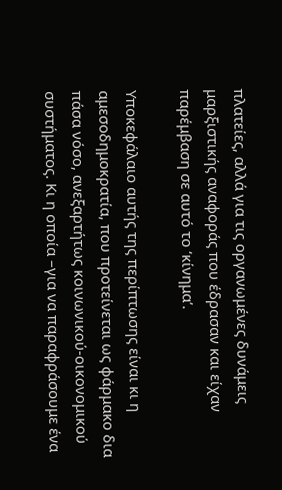πλατείες, αλλά για τις οργανωμένες δυνάμεις μαρξιστικής αναφοράς που έδρασαν και είχαν παρέμβαση σε αυτό το ‘κίνημα’.

Υποκεφάλαιο αυτής της περίπτωσης είναι κι η αμεσοδημοκρατία, που προτείνεται ως φάρμακο δια πάσα νόσο, ανεξαρτήτως κοινωνικού-οικονομικού συστήματος. Κι η οποία –για να παραφράσουμε ένα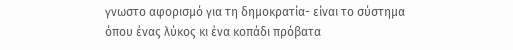γνωστο αφορισμό για τη δημοκρατία- είναι το σύστημα όπου ένας λύκος κι ένα κοπάδι πρόβατα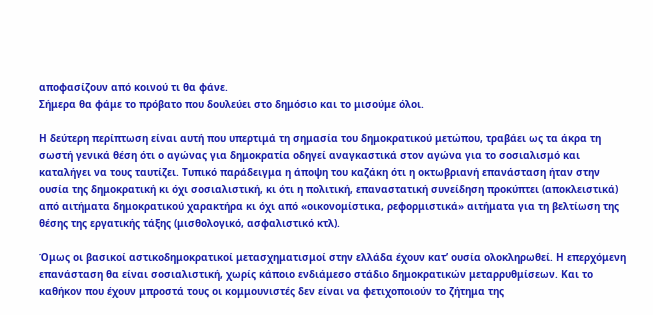αποφασίζουν από κοινού τι θα φάνε.
Σήμερα θα φάμε το πρόβατο που δουλεύει στο δημόσιο και το μισούμε όλοι.

Η δεύτερη περίπτωση είναι αυτή που υπερτιμά τη σημασία του δημοκρατικού μετώπου, τραβάει ως τα άκρα τη σωστή γενικά θέση ότι ο αγώνας για δημοκρατία οδηγεί αναγκαστικά στον αγώνα για το σοσιαλισμό και καταλήγει να τους ταυτίζει. Τυπικό παράδειγμα η άποψη του καζάκη ότι η οκτωβριανή επανάσταση ήταν στην ουσία της δημοκρατική κι όχι σοσιαλιστική, κι ότι η πολιτική, επαναστατική συνείδηση προκύπτει (αποκλειστικά) από αιτήματα δημοκρατικού χαρακτήρα κι όχι από «οικονομίστικα, ρεφορμιστικά» αιτήματα για τη βελτίωση της θέσης της εργατικής τάξης (μισθολογικό, ασφαλιστικό κτλ).

Όμως οι βασικοί αστικοδημοκρατικοί μετασχηματισμοί στην ελλάδα έχουν κατ’ ουσία ολοκληρωθεί. Η επερχόμενη επανάσταση θα είναι σοσιαλιστική, χωρίς κάποιο ενδιάμεσο στάδιο δημοκρατικών μεταρρυθμίσεων. Και το καθήκον που έχουν μπροστά τους οι κομμουνιστές δεν είναι να φετιχοποιούν το ζήτημα της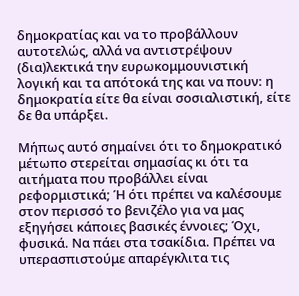δημοκρατίας και να το προβάλλουν αυτοτελώς, αλλά να αντιστρέψουν (δια)λεκτικά την ευρωκομμουνιστική λογική και τα απότοκά της και να πουν: η δημοκρατία είτε θα είναι σοσιαλιστική, είτε δε θα υπάρξει.

Μήπως αυτό σημαίνει ότι το δημοκρατικό μέτωπο στερείται σημασίας κι ότι τα αιτήματα που προβάλλει είναι ρεφορμιστικά; Ή ότι πρέπει να καλέσουμε στον περισσό το βενιζέλο για να μας εξηγήσει κάποιες βασικές έννοιες; Όχι, φυσικά. Να πάει στα τσακίδια. Πρέπει να υπερασπιστούμε απαρέγκλιτα τις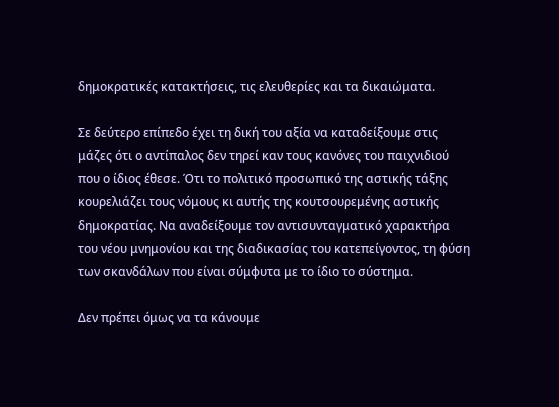δημοκρατικές κατακτήσεις, τις ελευθερίες και τα δικαιώματα.

Σε δεύτερο επίπεδο έχει τη δική του αξία να καταδείξουμε στις μάζες ότι ο αντίπαλος δεν τηρεί καν τους κανόνες του παιχνιδιού που ο ίδιος έθεσε. Ότι το πολιτικό προσωπικό της αστικής τάξης κουρελιάζει τους νόμους κι αυτής της κουτσουρεμένης αστικής δημοκρατίας. Να αναδείξουμε τον αντισυνταγματικό χαρακτήρα του νέου μνημονίου και της διαδικασίας του κατεπείγοντος, τη φύση των σκανδάλων που είναι σύμφυτα με το ίδιο το σύστημα.

Δεν πρέπει όμως να τα κάνουμε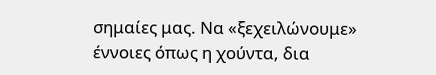σημαίες μας. Να «ξεχειλώνουμε» έννοιες όπως η χούντα, δια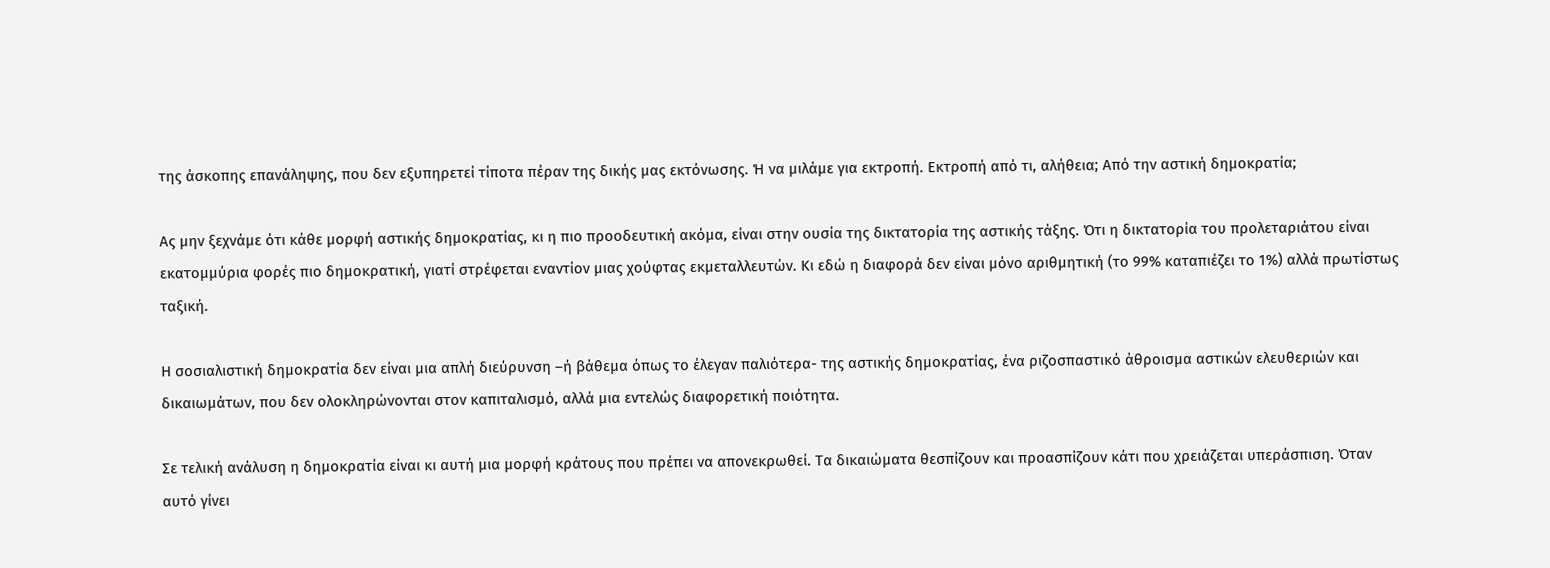της άσκοπης επανάληψης, που δεν εξυπηρετεί τίποτα πέραν της δικής μας εκτόνωσης. Ή να μιλάμε για εκτροπή. Εκτροπή από τι, αλήθεια; Από την αστική δημοκρατία;

Ας μην ξεχνάμε ότι κάθε μορφή αστικής δημοκρατίας, κι η πιο προοδευτική ακόμα, είναι στην ουσία της δικτατορία της αστικής τάξης. Ότι η δικτατορία του προλεταριάτου είναι εκατομμύρια φορές πιο δημοκρατική, γιατί στρέφεται εναντίον μιας χούφτας εκμεταλλευτών. Κι εδώ η διαφορά δεν είναι μόνο αριθμητική (το 99% καταπιέζει το 1%) αλλά πρωτίστως ταξική.

Η σοσιαλιστική δημοκρατία δεν είναι μια απλή διεύρυνση –ή βάθεμα όπως το έλεγαν παλιότερα- της αστικής δημοκρατίας, ένα ριζοσπαστικό άθροισμα αστικών ελευθεριών και δικαιωμάτων, που δεν ολοκληρώνονται στον καπιταλισμό, αλλά μια εντελώς διαφορετική ποιότητα.

Σε τελική ανάλυση η δημοκρατία είναι κι αυτή μια μορφή κράτους που πρέπει να απονεκρωθεί. Τα δικαιώματα θεσπίζουν και προασπίζουν κάτι που χρειάζεται υπεράσπιση. Όταν αυτό γίνει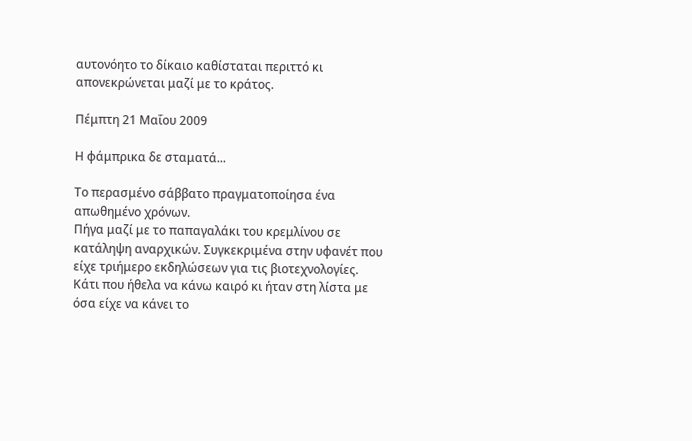αυτονόητο το δίκαιο καθίσταται περιττό κι απονεκρώνεται μαζί με το κράτος.

Πέμπτη 21 Μαΐου 2009

Η φάμπρικα δε σταματά...

Το περασμένο σάββατο πραγματοποίησα ένα απωθημένο χρόνων.
Πήγα μαζί με το παπαγαλάκι του κρεμλίνου σε κατάληψη αναρχικών. Συγκεκριμένα στην υφανέτ που είχε τριήμερο εκδηλώσεων για τις βιοτεχνολογίες.
Κάτι που ήθελα να κάνω καιρό κι ήταν στη λίστα με όσα είχε να κάνει το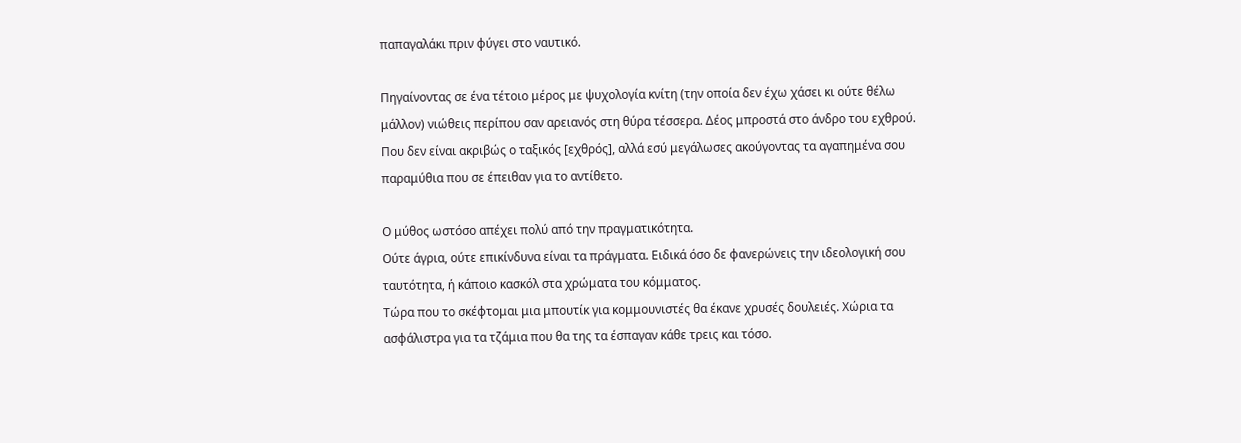παπαγαλάκι πριν φύγει στο ναυτικό.

Πηγαίνοντας σε ένα τέτοιο μέρος με ψυχολογία κνίτη (την οποία δεν έχω χάσει κι ούτε θέλω μάλλον) νιώθεις περίπου σαν αρειανός στη θύρα τέσσερα. Δέος μπροστά στο άνδρο του εχθρού. Που δεν είναι ακριβώς ο ταξικός [εχθρός], αλλά εσύ μεγάλωσες ακούγοντας τα αγαπημένα σου παραμύθια που σε έπειθαν για το αντίθετο.

Ο μύθος ωστόσο απέχει πολύ από την πραγματικότητα.
Ούτε άγρια, ούτε επικίνδυνα είναι τα πράγματα. Ειδικά όσο δε φανερώνεις την ιδεολογική σου ταυτότητα, ή κάποιο κασκόλ στα χρώματα του κόμματος.
Τώρα που το σκέφτομαι μια μπουτίκ για κομμουνιστές θα έκανε χρυσές δουλειές. Χώρια τα ασφάλιστρα για τα τζάμια που θα της τα έσπαγαν κάθε τρεις και τόσο.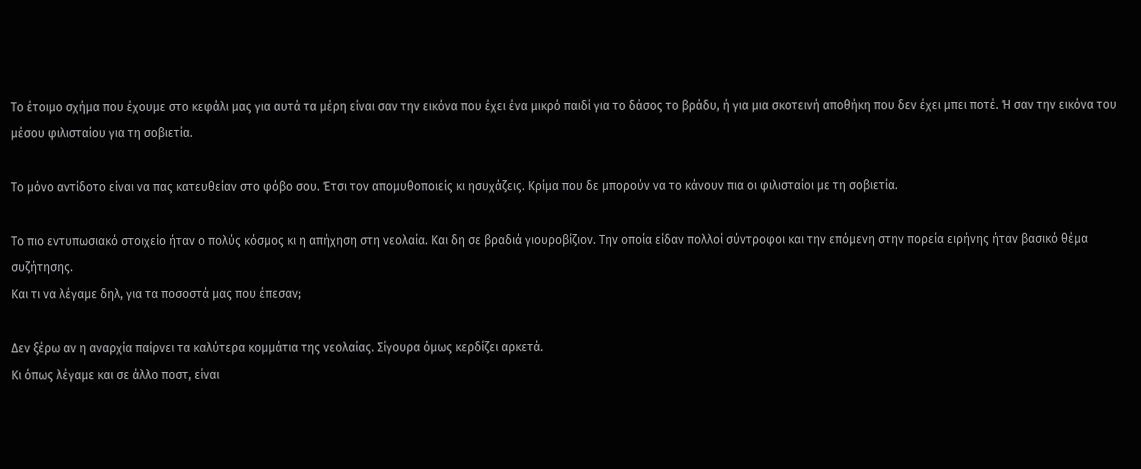Το έτοιμο σχήμα που έχουμε στο κεφάλι μας για αυτά τα μέρη είναι σαν την εικόνα που έχει ένα μικρό παιδί για το δάσος το βράδυ, ή για μια σκοτεινή αποθήκη που δεν έχει μπει ποτέ. Ή σαν την εικόνα του μέσου φιλισταίου για τη σοβιετία.

Το μόνο αντίδοτο είναι να πας κατευθείαν στο φόβο σου. Έτσι τον απομυθοποιείς κι ησυχάζεις. Κρίμα που δε μπορούν να το κάνουν πια οι φιλισταίοι με τη σοβιετία.

Το πιο εντυπωσιακό στοιχείο ήταν ο πολύς κόσμος κι η απήχηση στη νεολαία. Και δη σε βραδιά γιουροβίζιον. Την οποία είδαν πολλοί σύντροφοι και την επόμενη στην πορεία ειρήνης ήταν βασικό θέμα συζήτησης.
Και τι να λέγαμε δηλ, για τα ποσοστά μας που έπεσαν;

Δεν ξέρω αν η αναρχία παίρνει τα καλύτερα κομμάτια της νεολαίας. Σίγουρα όμως κερδίζει αρκετά.
Κι όπως λέγαμε και σε άλλο ποστ, είναι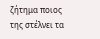ζήτημα ποιος της στέλνει τα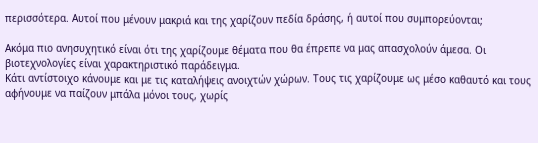περισσότερα. Αυτοί που μένουν μακριά και της χαρίζουν πεδία δράσης, ή αυτοί που συμπορεύονται;

Ακόμα πιο ανησυχητικό είναι ότι της χαρίζουμε θέματα που θα έπρεπε να μας απασχολούν άμεσα. Οι βιοτεχνολογίες είναι χαρακτηριστικό παράδειγμα.
Κάτι αντίστοιχο κάνουμε και με τις καταλήψεις ανοιχτών χώρων. Τους τις χαρίζουμε ως μέσο καθαυτό και τους αφήνουμε να παίζουν μπάλα μόνοι τους, χωρίς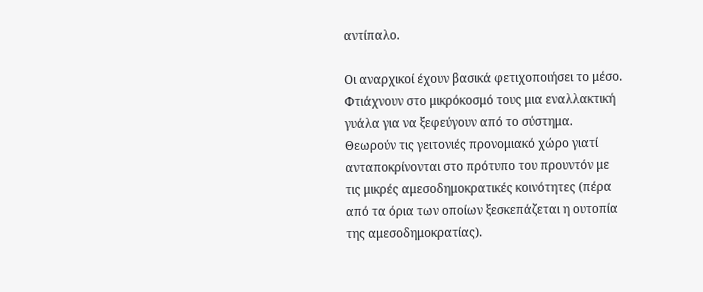αντίπαλο.

Οι αναρχικοί έχουν βασικά φετιχοποιήσει το μέσο. Φτιάχνουν στο μικρόκοσμό τους μια εναλλακτική γυάλα για να ξεφεύγουν από το σύστημα. Θεωρούν τις γειτονιές προνομιακό χώρο γιατί ανταποκρίνονται στο πρότυπο του προυντόν με τις μικρές αμεσοδημοκρατικές κοινότητες (πέρα από τα όρια των οποίων ξεσκεπάζεται η ουτοπία της αμεσοδημοκρατίας).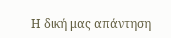Η δική μας απάντηση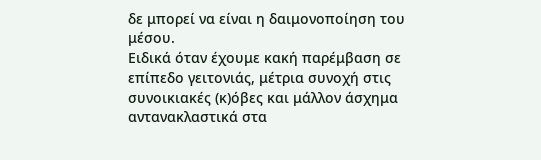δε μπορεί να είναι η δαιμονοποίηση του μέσου.
Ειδικά όταν έχουμε κακή παρέμβαση σε επίπεδο γειτονιάς, μέτρια συνοχή στις συνοικιακές (κ)όβες και μάλλον άσχημα αντανακλαστικά στα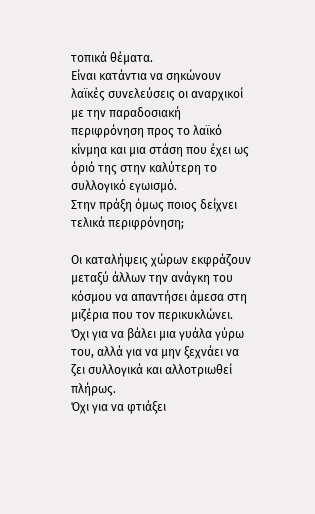τοπικά θέματα.
Είναι κατάντια να σηκώνουν λαϊκές συνελεύσεις οι αναρχικοί με την παραδοσιακή περιφρόνηση προς το λαϊκό κίνμηα και μια στάση που έχει ως όριό της στην καλύτερη το συλλογικό εγωισμό.
Στην πράξη όμως ποιος δείχνει τελικά περιφρόνηση;

Οι καταλήψεις χώρων εκφράζουν μεταξύ άλλων την ανάγκη του κόσμου να απαντήσει άμεσα στη μιζέρια που τον περικυκλώνει.
Όχι για να βάλει μια γυάλα γύρω του, αλλά για να μην ξεχνάει να ζει συλλογικά και αλλοτριωθεί πλήρως.
Όχι για να φτιάξει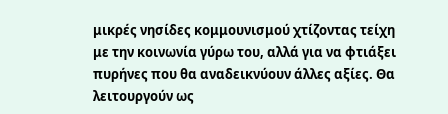μικρές νησίδες κομμουνισμού χτίζοντας τείχη με την κοινωνία γύρω του, αλλά για να φτιάξει πυρήνες που θα αναδεικνύουν άλλες αξίες. Θα λειτουργούν ως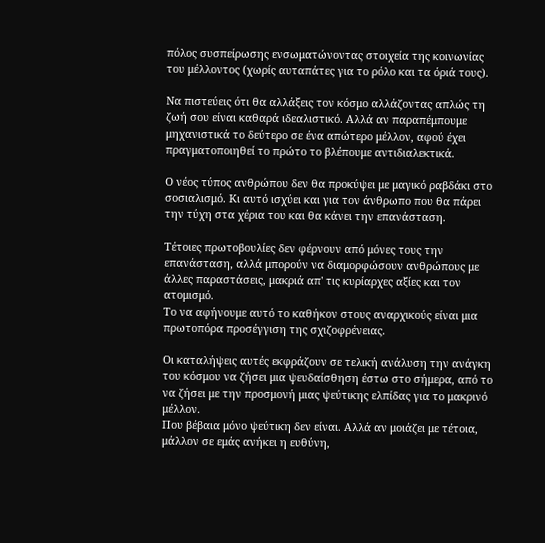πόλος συσπείρωσης ενσωματώνοντας στοιχεία της κοινωνίας του μέλλοντος (χωρίς αυταπάτες για το ρόλο και τα όριά τους).

Να πιστεύεις ότι θα αλλάξεις τον κόσμο αλλάζοντας απλώς τη ζωή σου είναι καθαρά ιδεαλιστικό. Αλλά αν παραπέμπουμε μηχανιστικά το δεύτερο σε ένα απώτερο μέλλον, αφού έχει πραγματοποιηθεί το πρώτο το βλέπουμε αντιδιαλεκτικά.

Ο νέος τύπος ανθρώπου δεν θα προκύψει με μαγικό ραβδάκι στο σοσιαλισμό. Κι αυτό ισχύει και για τον άνθρωπο που θα πάρει την τύχη στα χέρια του και θα κάνει την επανάσταση.

Τέτοιες πρωτοβουλίες δεν φέρνουν από μόνες τους την επανάσταση, αλλά μπορούν να διαμορφώσουν ανθρώπους με άλλες παραστάσεις, μακριά απ' τις κυρίαρχες αξίες και τον ατομισμό.
Το να αφήνουμε αυτό το καθήκον στους αναρχικούς είναι μια πρωτοπόρα προσέγγιση της σχιζοφρένειας.

Οι καταλήψεις αυτές εκφράζουν σε τελική ανάλυση την ανάγκη του κόσμου να ζήσει μια ψευδαίσθηση έστω στο σήμερα, από το να ζήσει με την προσμονή μιας ψεύτικης ελπίδας για το μακρινό μέλλον.
Που βέβαια μόνο ψεύτικη δεν είναι. Αλλά αν μοιάζει με τέτοια, μάλλον σε εμάς ανήκει η ευθύνη,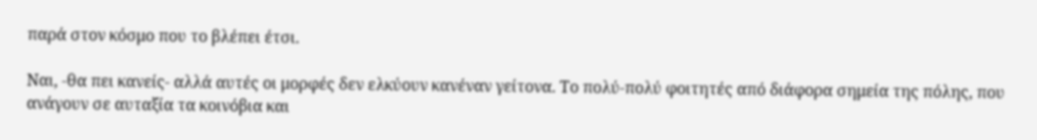παρά στον κόσμο που το βλέπει έτσι.

Ναι, -θα πει κανείς- αλλά αυτές οι μορφές δεν ελκύουν κανέναν γείτονα. Το πολύ-πολύ φοιτητές από διάφορα σημεία της πόλης, που ανάγουν σε αυταξία τα κοινόβια και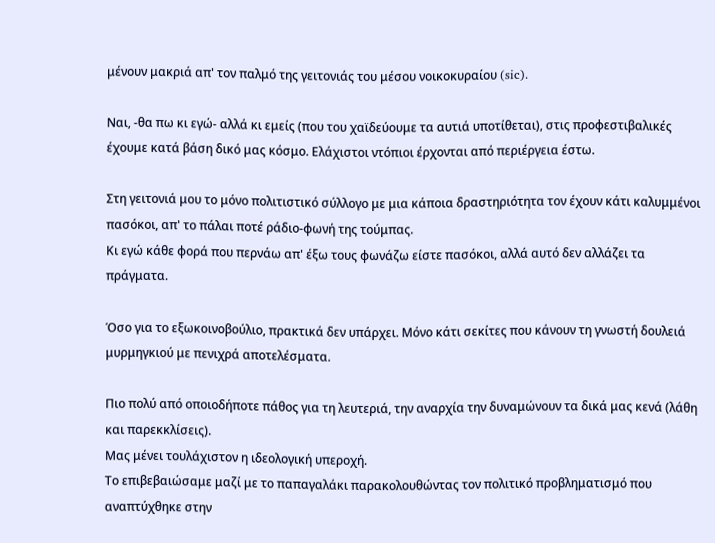μένουν μακριά απ' τον παλμό της γειτονιάς του μέσου νοικοκυραίου (sic).

Ναι, -θα πω κι εγώ- αλλά κι εμείς (που του χαϊδεύουμε τα αυτιά υποτίθεται), στις προφεστιβαλικές έχουμε κατά βάση δικό μας κόσμο. Ελάχιστοι ντόπιοι έρχονται από περιέργεια έστω.

Στη γειτονιά μου το μόνο πολιτιστικό σύλλογο με μια κάποια δραστηριότητα τον έχουν κάτι καλυμμένοι πασόκοι, απ' το πάλαι ποτέ ράδιο-φωνή της τούμπας.
Κι εγώ κάθε φορά που περνάω απ' έξω τους φωνάζω είστε πασόκοι, αλλά αυτό δεν αλλάζει τα πράγματα.

Όσο για το εξωκοινοβούλιο, πρακτικά δεν υπάρχει. Μόνο κάτι σεκίτες που κάνουν τη γνωστή δουλειά μυρμηγκιού με πενιχρά αποτελέσματα.

Πιο πολύ από οποιοδήποτε πάθος για τη λευτεριά, την αναρχία την δυναμώνουν τα δικά μας κενά (λάθη και παρεκκλίσεις).
Μας μένει τουλάχιστον η ιδεολογική υπεροχή.
Το επιβεβαιώσαμε μαζί με το παπαγαλάκι παρακολουθώντας τον πολιτικό προβληματισμό που αναπτύχθηκε στην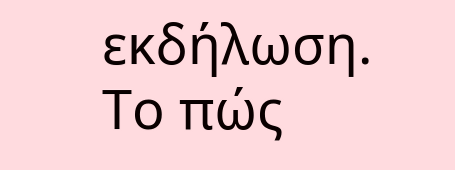εκδήλωση.
Το πώς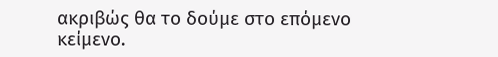ακριβώς θα το δούμε στο επόμενο κείμενο.